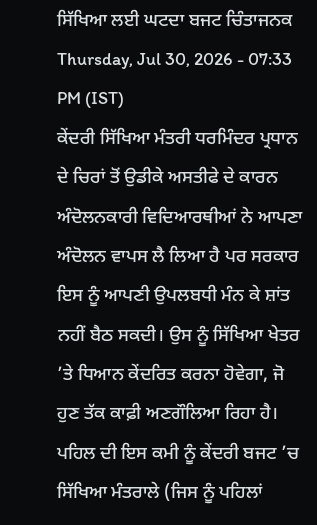ਸਿੱਖਿਆ ਲਈ ਘਟਦਾ ਬਜਟ ਚਿੰਤਾਜਨਕ
Thursday, Jul 30, 2026 - 07:33 PM (IST)
ਕੇਂਦਰੀ ਸਿੱਖਿਆ ਮੰਤਰੀ ਧਰਮਿੰਦਰ ਪ੍ਰਧਾਨ ਦੇ ਚਿਰਾਂ ਤੋਂ ਉਡੀਕੇ ਅਸਤੀਫੇ ਦੇ ਕਾਰਨ ਅੰਦੋਲਨਕਾਰੀ ਵਿਦਿਆਰਥੀਆਂ ਨੇ ਆਪਣਾ ਅੰਦੋਲਨ ਵਾਪਸ ਲੈ ਲਿਆ ਹੈ ਪਰ ਸਰਕਾਰ ਇਸ ਨੂੰ ਆਪਣੀ ਉਪਲਬਧੀ ਮੰਨ ਕੇ ਸ਼ਾਂਤ ਨਹੀਂ ਬੈਠ ਸਕਦੀ। ਉਸ ਨੂੰ ਸਿੱਖਿਆ ਖੇਤਰ ’ਤੇ ਧਿਆਨ ਕੇਂਦਰਿਤ ਕਰਨਾ ਹੋਵੇਗਾ, ਜੋ ਹੁਣ ਤੱਕ ਕਾਫ਼ੀ ਅਣਗੌਲਿਆ ਰਿਹਾ ਹੈ।
ਪਹਿਲ ਦੀ ਇਸ ਕਮੀ ਨੂੰ ਕੇਂਦਰੀ ਬਜਟ ’ਚ ਸਿੱਖਿਆ ਮੰਤਰਾਲੇ (ਜਿਸ ਨੂੰ ਪਹਿਲਾਂ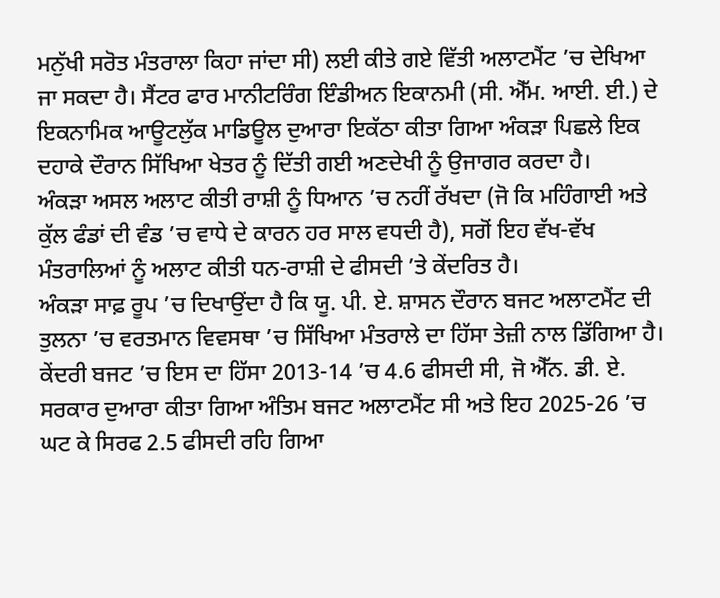ਮਨੁੱਖੀ ਸਰੋਤ ਮੰਤਰਾਲਾ ਕਿਹਾ ਜਾਂਦਾ ਸੀ) ਲਈ ਕੀਤੇ ਗਏ ਵਿੱਤੀ ਅਲਾਟਮੈਂਟ ’ਚ ਦੇਖਿਆ ਜਾ ਸਕਦਾ ਹੈ। ਸੈਂਟਰ ਫਾਰ ਮਾਨੀਟਰਿੰਗ ਇੰਡੀਅਨ ਇਕਾਨਮੀ (ਸੀ. ਐੱਮ. ਆਈ. ਈ.) ਦੇ ਇਕਨਾਮਿਕ ਆਊਟਲੁੱਕ ਮਾਡਿਊਲ ਦੁਆਰਾ ਇਕੱਠਾ ਕੀਤਾ ਗਿਆ ਅੰਕੜਾ ਪਿਛਲੇ ਇਕ ਦਹਾਕੇ ਦੌਰਾਨ ਸਿੱਖਿਆ ਖੇਤਰ ਨੂੰ ਦਿੱਤੀ ਗਈ ਅਣਦੇਖੀ ਨੂੰ ਉਜਾਗਰ ਕਰਦਾ ਹੈ।
ਅੰਕੜਾ ਅਸਲ ਅਲਾਟ ਕੀਤੀ ਰਾਸ਼ੀ ਨੂੰ ਧਿਆਨ ’ਚ ਨਹੀਂ ਰੱਖਦਾ (ਜੋ ਕਿ ਮਹਿੰਗਾਈ ਅਤੇ ਕੁੱਲ ਫੰਡਾਂ ਦੀ ਵੰਡ ’ਚ ਵਾਧੇ ਦੇ ਕਾਰਨ ਹਰ ਸਾਲ ਵਧਦੀ ਹੈ), ਸਗੋਂ ਇਹ ਵੱਖ-ਵੱਖ ਮੰਤਰਾਲਿਆਂ ਨੂੰ ਅਲਾਟ ਕੀਤੀ ਧਨ-ਰਾਸ਼ੀ ਦੇ ਫੀਸਦੀ ’ਤੇ ਕੇਂਦਰਿਤ ਹੈ।
ਅੰਕੜਾ ਸਾਫ਼ ਰੂਪ ’ਚ ਦਿਖਾਉਂਦਾ ਹੈ ਕਿ ਯੂ. ਪੀ. ਏ. ਸ਼ਾਸਨ ਦੌਰਾਨ ਬਜਟ ਅਲਾਟਮੈਂਟ ਦੀ ਤੁਲਨਾ ’ਚ ਵਰਤਮਾਨ ਵਿਵਸਥਾ ’ਚ ਸਿੱਖਿਆ ਮੰਤਰਾਲੇ ਦਾ ਹਿੱਸਾ ਤੇਜ਼ੀ ਨਾਲ ਡਿੱਗਿਆ ਹੈ। ਕੇਂਦਰੀ ਬਜਟ ’ਚ ਇਸ ਦਾ ਹਿੱਸਾ 2013-14 ’ਚ 4.6 ਫੀਸਦੀ ਸੀ, ਜੋ ਐੱਨ. ਡੀ. ਏ. ਸਰਕਾਰ ਦੁਆਰਾ ਕੀਤਾ ਗਿਆ ਅੰਤਿਮ ਬਜਟ ਅਲਾਟਮੈਂਟ ਸੀ ਅਤੇ ਇਹ 2025-26 ’ਚ ਘਟ ਕੇ ਸਿਰਫ 2.5 ਫੀਸਦੀ ਰਹਿ ਗਿਆ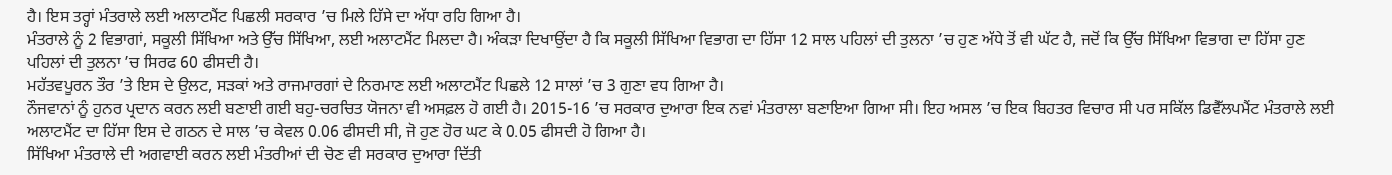ਹੈ। ਇਸ ਤਰ੍ਹਾਂ ਮੰਤਰਾਲੇ ਲਈ ਅਲਾਟਮੈਂਟ ਪਿਛਲੀ ਸਰਕਾਰ ’ਚ ਮਿਲੇ ਹਿੱਸੇ ਦਾ ਅੱਧਾ ਰਹਿ ਗਿਆ ਹੈ।
ਮੰਤਰਾਲੇ ਨੂੰ 2 ਵਿਭਾਗਾਂ, ਸਕੂਲੀ ਸਿੱਖਿਆ ਅਤੇ ਉੱਚ ਸਿੱਖਿਆ, ਲਈ ਅਲਾਟਮੈਂਟ ਮਿਲਦਾ ਹੈ। ਅੰਕੜਾ ਦਿਖਾਉਂਦਾ ਹੈ ਕਿ ਸਕੂਲੀ ਸਿੱਖਿਆ ਵਿਭਾਗ ਦਾ ਹਿੱਸਾ 12 ਸਾਲ ਪਹਿਲਾਂ ਦੀ ਤੁਲਨਾ ’ਚ ਹੁਣ ਅੱਧੇ ਤੋਂ ਵੀ ਘੱਟ ਹੈ, ਜਦੋਂ ਕਿ ਉੱਚ ਸਿੱਖਿਆ ਵਿਭਾਗ ਦਾ ਹਿੱਸਾ ਹੁਣ ਪਹਿਲਾਂ ਦੀ ਤੁਲਨਾ ’ਚ ਸਿਰਫ 60 ਫੀਸਦੀ ਹੈ।
ਮਹੱਤਵਪੂਰਨ ਤੌਰ ’ਤੇ ਇਸ ਦੇ ਉਲਟ, ਸੜਕਾਂ ਅਤੇ ਰਾਜਮਾਰਗਾਂ ਦੇ ਨਿਰਮਾਣ ਲਈ ਅਲਾਟਮੈਂਟ ਪਿਛਲੇ 12 ਸਾਲਾਂ ’ਚ 3 ਗੁਣਾ ਵਧ ਗਿਆ ਹੈ।
ਨੌਜਵਾਨਾਂ ਨੂੰ ਹੁਨਰ ਪ੍ਰਦਾਨ ਕਰਨ ਲਈ ਬਣਾਈ ਗਈ ਬਹੁ-ਚਰਚਿਤ ਯੋਜਨਾ ਵੀ ਅਸਫ਼ਲ ਹੋ ਗਈ ਹੈ। 2015-16 ’ਚ ਸਰਕਾਰ ਦੁਆਰਾ ਇਕ ਨਵਾਂ ਮੰਤਰਾਲਾ ਬਣਾਇਆ ਗਿਆ ਸੀ। ਇਹ ਅਸਲ ’ਚ ਇਕ ਬਿਹਤਰ ਵਿਚਾਰ ਸੀ ਪਰ ਸਕਿੱਲ ਡਿਵੈੱਲਪਮੈਂਟ ਮੰਤਰਾਲੇ ਲਈ ਅਲਾਟਮੈਂਟ ਦਾ ਹਿੱਸਾ ਇਸ ਦੇ ਗਠਨ ਦੇ ਸਾਲ ’ਚ ਕੇਵਲ 0.06 ਫੀਸਦੀ ਸੀ, ਜੋ ਹੁਣ ਹੋਰ ਘਟ ਕੇ 0.05 ਫੀਸਦੀ ਹੋ ਗਿਆ ਹੈ।
ਸਿੱਖਿਆ ਮੰਤਰਾਲੇ ਦੀ ਅਗਵਾਈ ਕਰਨ ਲਈ ਮੰਤਰੀਆਂ ਦੀ ਚੋਣ ਵੀ ਸਰਕਾਰ ਦੁਆਰਾ ਦਿੱਤੀ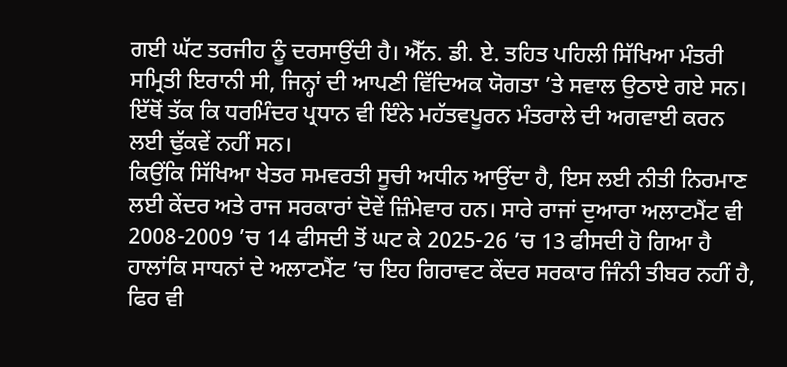ਗਈ ਘੱਟ ਤਰਜੀਹ ਨੂੰ ਦਰਸਾਉਂਦੀ ਹੈ। ਐੱਨ. ਡੀ. ਏ. ਤਹਿਤ ਪਹਿਲੀ ਸਿੱਖਿਆ ਮੰਤਰੀ ਸਮ੍ਰਿਤੀ ਇਰਾਨੀ ਸੀ, ਜਿਨ੍ਹਾਂ ਦੀ ਆਪਣੀ ਵਿੱਦਿਅਕ ਯੋਗਤਾ ’ਤੇ ਸਵਾਲ ਉਠਾਏ ਗਏ ਸਨ। ਇੱਥੋਂ ਤੱਕ ਕਿ ਧਰਮਿੰਦਰ ਪ੍ਰਧਾਨ ਵੀ ਇੰਨੇ ਮਹੱਤਵਪੂਰਨ ਮੰਤਰਾਲੇ ਦੀ ਅਗਵਾਈ ਕਰਨ ਲਈ ਢੁੱਕਵੇਂ ਨਹੀਂ ਸਨ।
ਕਿਉਂਕਿ ਸਿੱਖਿਆ ਖੇਤਰ ਸਮਵਰਤੀ ਸੂਚੀ ਅਧੀਨ ਆਉਂਦਾ ਹੈ, ਇਸ ਲਈ ਨੀਤੀ ਨਿਰਮਾਣ ਲਈ ਕੇਂਦਰ ਅਤੇ ਰਾਜ ਸਰਕਾਰਾਂ ਦੋਵੇਂ ਜ਼ਿੰਮੇਵਾਰ ਹਨ। ਸਾਰੇ ਰਾਜਾਂ ਦੁਆਰਾ ਅਲਾਟਮੈਂਟ ਵੀ 2008-2009 ’ਚ 14 ਫੀਸਦੀ ਤੋਂ ਘਟ ਕੇ 2025-26 ’ਚ 13 ਫੀਸਦੀ ਹੋ ਗਿਆ ਹੈ ਹਾਲਾਂਕਿ ਸਾਧਨਾਂ ਦੇ ਅਲਾਟਮੈਂਟ ’ਚ ਇਹ ਗਿਰਾਵਟ ਕੇਂਦਰ ਸਰਕਾਰ ਜਿੰਨੀ ਤੀਬਰ ਨਹੀਂ ਹੈ, ਫਿਰ ਵੀ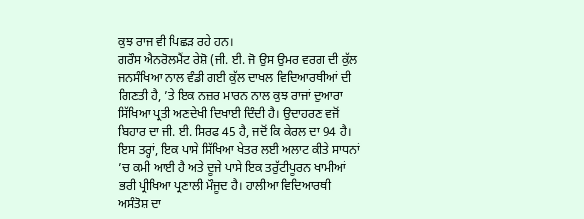ਕੁਝ ਰਾਜ ਵੀ ਪਿਛੜ ਰਹੇ ਹਨ।
ਗਰੌਸ ਐਨਰੋਲਮੈਂਟ ਰੇਸ਼ੋ (ਜੀ. ਈ. ਜੋ ਉਸ ਉਮਰ ਵਰਗ ਦੀ ਕੁੱਲ ਜਨਸੰਖਿਆ ਨਾਲ ਵੰਡੀ ਗਈ ਕੁੱਲ ਦਾਖਲ ਵਿਦਿਆਰਥੀਆਂ ਦੀ ਗਿਣਤੀ ਹੈ, ’ਤੇ ਇਕ ਨਜ਼ਰ ਮਾਰਨ ਨਾਲ ਕੁਝ ਰਾਜਾਂ ਦੁਆਰਾ ਸਿੱਖਿਆ ਪ੍ਰਤੀ ਅਣਦੇਖੀ ਦਿਖਾਈ ਦਿੰਦੀ ਹੈ। ਉਦਾਹਰਣ ਵਜੋਂ ਬਿਹਾਰ ਦਾ ਜੀ. ਈ. ਸਿਰਫ 45 ਹੈ, ਜਦੋਂ ਕਿ ਕੇਰਲ ਦਾ 94 ਹੈ।
ਇਸ ਤਰ੍ਹਾਂ, ਇਕ ਪਾਸੇ ਸਿੱਖਿਆ ਖੇਤਰ ਲਈ ਅਲਾਟ ਕੀਤੇ ਸਾਧਨਾਂ ’ਚ ਕਮੀ ਆਈ ਹੈ ਅਤੇ ਦੂਜੇ ਪਾਸੇ ਇਕ ਤਰੁੱਟੀਪੂਰਨ ਖਾਮੀਆਂ ਭਰੀ ਪ੍ਰੀਖਿਆ ਪ੍ਰਣਾਲੀ ਮੌਜੂਦ ਹੈ। ਹਾਲੀਆ ਵਿਦਿਆਰਥੀ ਅਸੰਤੋਸ਼ ਦਾ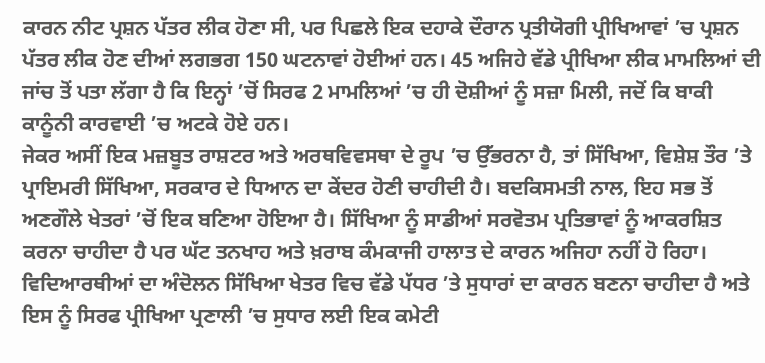ਕਾਰਨ ਨੀਟ ਪ੍ਰਸ਼ਨ ਪੱਤਰ ਲੀਕ ਹੋਣਾ ਸੀ, ਪਰ ਪਿਛਲੇ ਇਕ ਦਹਾਕੇ ਦੌਰਾਨ ਪ੍ਰਤੀਯੋਗੀ ਪ੍ਰੀਖਿਆਵਾਂ ’ਚ ਪ੍ਰਸ਼ਨ ਪੱਤਰ ਲੀਕ ਹੋਣ ਦੀਆਂ ਲਗਭਗ 150 ਘਟਨਾਵਾਂ ਹੋਈਆਂ ਹਨ। 45 ਅਜਿਹੇ ਵੱਡੇ ਪ੍ਰੀਖਿਆ ਲੀਕ ਮਾਮਲਿਆਂ ਦੀ ਜਾਂਚ ਤੋਂ ਪਤਾ ਲੱਗਾ ਹੈ ਕਿ ਇਨ੍ਹਾਂ ’ਚੋਂ ਸਿਰਫ 2 ਮਾਮਲਿਆਂ ’ਚ ਹੀ ਦੋਸ਼ੀਆਂ ਨੂੰ ਸਜ਼ਾ ਮਿਲੀ, ਜਦੋਂ ਕਿ ਬਾਕੀ ਕਾਨੂੰਨੀ ਕਾਰਵਾਈ ’ਚ ਅਟਕੇ ਹੋਏ ਹਨ।
ਜੇਕਰ ਅਸੀਂ ਇਕ ਮਜ਼ਬੂਤ ਰਾਸ਼ਟਰ ਅਤੇ ਅਰਥਵਿਵਸਥਾ ਦੇ ਰੂਪ ’ਚ ਉੱਭਰਨਾ ਹੈ, ਤਾਂ ਸਿੱਖਿਆ, ਵਿਸ਼ੇਸ਼ ਤੌਰ ’ਤੇ ਪ੍ਰਾਇਮਰੀ ਸਿੱਖਿਆ, ਸਰਕਾਰ ਦੇ ਧਿਆਨ ਦਾ ਕੇਂਦਰ ਹੋਣੀ ਚਾਹੀਦੀ ਹੈ। ਬਦਕਿਸਮਤੀ ਨਾਲ, ਇਹ ਸਭ ਤੋਂ ਅਣਗੌਲੇ ਖੇਤਰਾਂ ’ਚੋਂ ਇਕ ਬਣਿਆ ਹੋਇਆ ਹੈ। ਸਿੱਖਿਆ ਨੂੰ ਸਾਡੀਆਂ ਸਰਵੋਤਮ ਪ੍ਰਤਿਭਾਵਾਂ ਨੂੰ ਆਕਰਸ਼ਿਤ ਕਰਨਾ ਚਾਹੀਦਾ ਹੈ ਪਰ ਘੱਟ ਤਨਖਾਹ ਅਤੇ ਖ਼ਰਾਬ ਕੰਮਕਾਜੀ ਹਾਲਾਤ ਦੇ ਕਾਰਨ ਅਜਿਹਾ ਨਹੀਂ ਹੋ ਰਿਹਾ। ਵਿਦਿਆਰਥੀਆਂ ਦਾ ਅੰਦੋਲਨ ਸਿੱਖਿਆ ਖੇਤਰ ਵਿਚ ਵੱਡੇ ਪੱਧਰ ’ਤੇ ਸੁਧਾਰਾਂ ਦਾ ਕਾਰਨ ਬਣਨਾ ਚਾਹੀਦਾ ਹੈ ਅਤੇ ਇਸ ਨੂੰ ਸਿਰਫ ਪ੍ਰੀਖਿਆ ਪ੍ਰਣਾਲੀ ’ਚ ਸੁਧਾਰ ਲਈ ਇਕ ਕਮੇਟੀ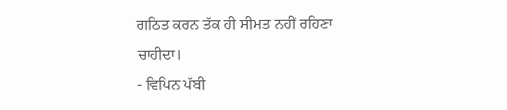ਗਠਿਤ ਕਰਨ ਤੱਕ ਹੀ ਸੀਮਤ ਨਹੀਂ ਰਹਿਣਾ ਚਾਹੀਦਾ।
- ਵਿਪਿਨ ਪੱਬੀ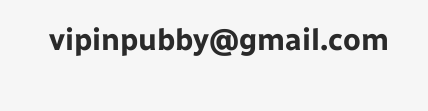vipinpubby@gmail.com